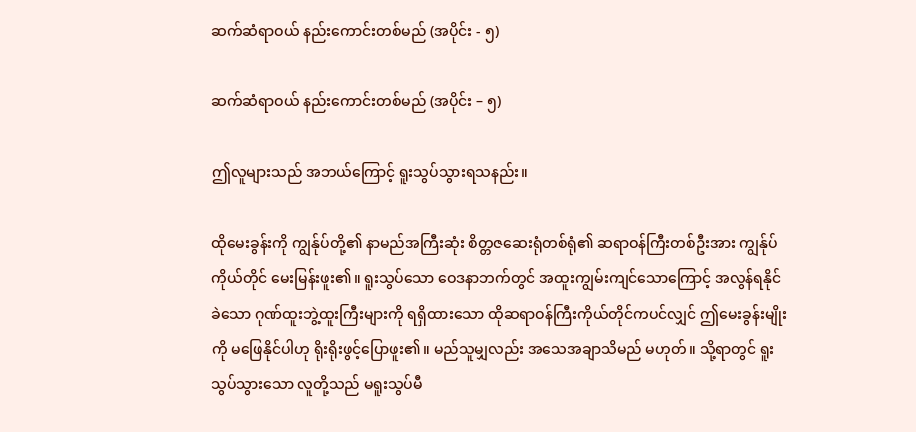ဆက်ဆံရာဝယ် နည်းကောင်းတစ်မည် (အပိုင်း - ၅)

ဆက်ဆံရာဝယ် နည်းကောင်းတစ်မည် (အပိုင်း – ၅)

ဤလူများသည် အဘယ်ကြောင့် ရူးသွပ်သွားရသနည်း။

ထိုမေးခွန်းကို ကျွန်ုပ်တို့၏ နာမည်အကြီးဆုံး စိတ္တဇဆေးရုံတစ်ရုံ၏ ဆရာဝန်ကြီးတစ်ဦးအား ကျွန်ုပ်ကိုယ်တိုင် မေးမြန်းဖူး၏။ ရူးသွပ်သော ဝေဒနာဘက်တွင် အထူးကျွမ်းကျင်သောကြောင့် အလွန်ရနိုင်ခဲသော ဂုဏ်ထူးဘွဲ့ထူးကြီးများကို ရရှိထားသော ထိုဆရာဝန်ကြီးကိုယ်တိုင်ကပင်လျှင် ဤမေးခွန်းမျိုးကို မဖြေနိုင်ပါဟု ရိုးရိုးဖွင့်ပြောဖူး၏။ မည်သူမျှလည်း အသေအချာသိမည် မဟုတ်။ သို့ရာတွင် ရူးသွပ်သွားသော လူတို့သည် မရူးသွပ်မီ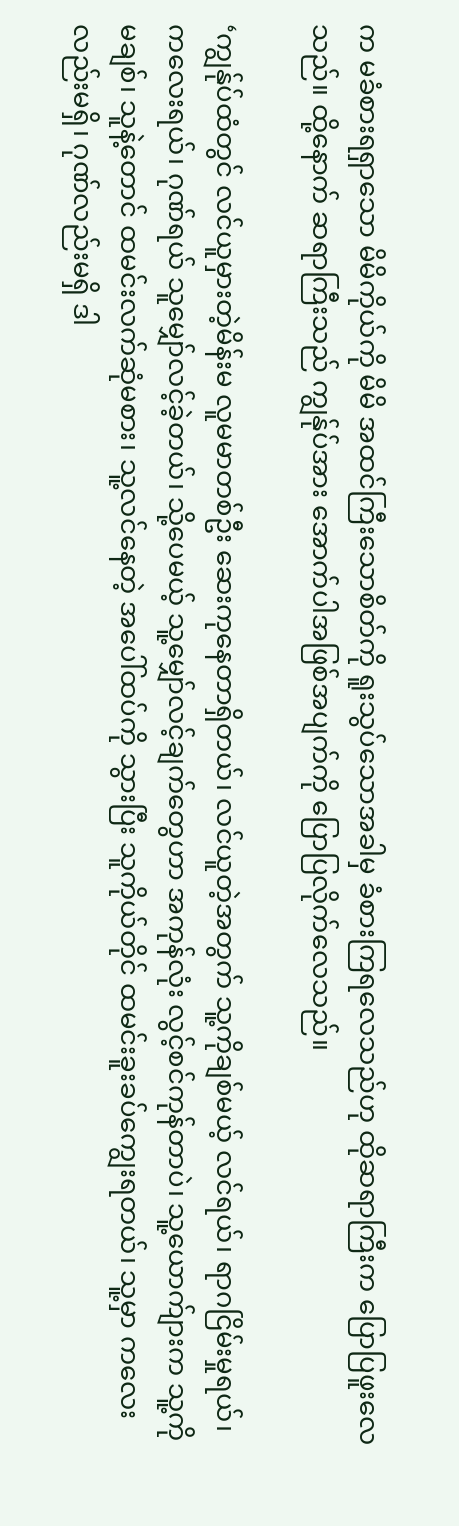က မခံစားရရှာသော မိမိကိုယ်ကို မိမိ အထင်ကြီးသောစိတ်ကို ရူးသွပ်သောအခါမှ ခံစားကြရလေသည်ဟု ထိုဆရာကြီးက ပြောပြဖူးလေသည်။ ထို့နောက် ဆရာကြီးသည် ကျွန်ုပ်အား အောက်ပါအဖြစ်အပျက်ကို ပြောပြလိုက်လေသည်။

‘ကျွန်ုပ်ထံတွင် လင်ယူမှားတဲ့မိန်းမ လူမမာတစ်ဦး ဆေးကုနေတာရှိတယ်၊ လင်ယူတဲ့အတွက် သူ့ကိုချစ်မယ့် လင်ရယ်၊ ရာဂငြိမ်းမှုရယ်၊ ကလေးရယ်၊ ဂုဏ်ရယ် သူမျှော်လင့်ခဲ့တယ်၊ သို့ပေမယ့် သူ့မျှော်လင့်ချက်တွေဟာ အကုန်လုံး လွင့်စင်ကုန်တာပဲ၊ သူ့ယောက်ျားက သူ့ကိုမချစ်၊ သူနဲ့တောင် ထမင်းလက်ဆုံမစား၊ သူ့လင်နေတဲ့ အပေါ်ထပ်ကို သွားပြီး သူကိုယ်တိုင် ထမင်းခူးခပ်ကျွေးရတယ်၊ သူ့မှာ ကလေးလည်းမရှိ၊ ဂုဏ်လည်းမရှိ ဒါ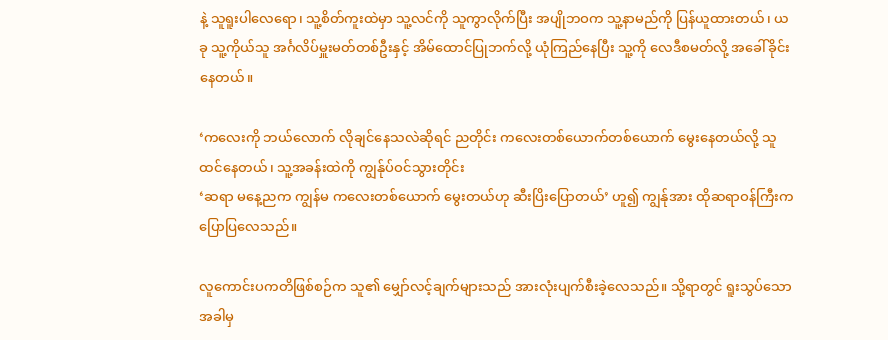နဲ့ သူရူးပါလေရော၊ သူ့စိတ်ကူးထဲမှာ သူ့လင်ကို သူကွာလိုက်ပြီး အပျိုဘဝက သူ့နာမည်ကို ပြန်ယူထားတယ်၊ ယခု သူ့ကိုယ်သူ အင်္ဂလိပ်မှူးမတ်တစ်ဦးနှင့် အိမ်ထောင်ပြုဘက်လို့ ယုံကြည်နေပြီး သူ့ကို လေဒီစမတ်လို့ အခေါ်ခိုင်းနေတယ်။

‘ကလေးကို ဘယ်လောက် လိုချင်နေသလဲဆိုရင် ညတိုင်း ကလေးတစ်ယောက်တစ်ယောက် မွေးနေတယ်လို့ သူထင်နေတယ်၊ သူ့အခန်းထဲကို ကျွန်ုပ်ဝင်သွားတိုင်း
‘ဆရာ မနေ့ညက ကျွန်မ ကလေးတစ်ယောက် မွေးတယ်ဟု ဆီးပြိးပြောတယ်’ ဟူ၍ ကျွန်ုအား ထိုဆရာဝန်ကြီးက ပြောပြလေသည်။

လူကောင်းပကတိဖြစ်စဉ်က သူ၏ မျှော်လင့်ချက်များသည် အားလုံးပျက်စီးခဲ့လေသည်။ သို့ရာတွင် ရူးသွပ်သောအခါမှ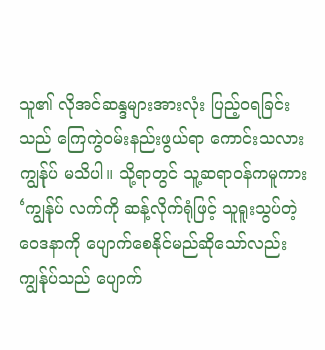သူ၏ လိုအင်ဆန္ဒများအားလုံး ပြည့်ဝရခြင်းသည် ကြေကွဲဝမ်းနည်းဖွယ်ရာ ကောင်းသလား ကျွန်ုပ် မသိပါ။ သို့ရာတွင် သူ့ဆရာဝန်ကမူကား ‘ကျွန်ုပ် လက်ကို ဆန့်လိုက်ရုံဖြင့် သူရူးသွပ်တဲ့ ဝေဒနာကို ပျောက်စေနိုင်မည်ဆိုသော်လည်း ကျွန်ုပ်သည် ပျောက်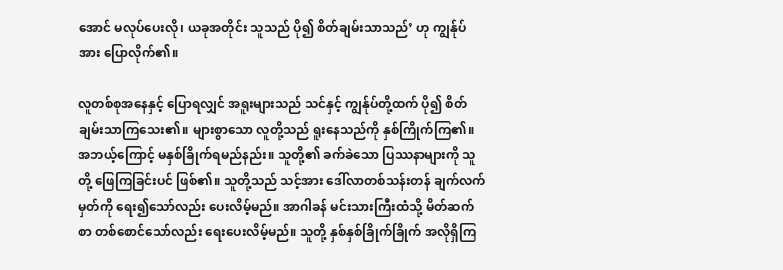အောင် မလုပ်ပေးလို၊ ယခုအတိုင်း သူသည် ပို၍ စိတ်ချမ်းသာသည်’ ဟု ကျွန်ုပ်အား ပြောလိုက်၏။

လူတစ်စုအနေနှင့် ပြောရလျှင် အရူးများသည် သင်နှင့် ကျွန်ုပ်တို့ထက် ပို၍ စိတ်ချမ်းသာကြသေး၏။ များစွာသော လူတို့သည် ရူးနေသည်ကို နှစ်ကြိုက်ကြ၏။ အဘယ့်ကြောင့် မနှစ်ခြိုက်ရမည်နည်း။ သူတို့၏ ခက်ခဲသော ပြဿနာများကို သူတို့ ဖြေကြခြင်းပင် ဖြစ်၏။ သူတို့သည် သင့်အား ဒေါ်လာတစ်သန်းတန် ချက်လက်မှတ်ကို ရေး၍သော်လည်း ပေးလိမ့်မည်။ အာဂါခန် မင်းသားကြီးထံသို့ မိတ်ဆက်စာ တစ်စောင်သော်လည်း ရေးပေးလိမ့်မည်။ သူတို့ နှစ်နှစ်ခြိုက်ခြိုက် အလိုရှိကြ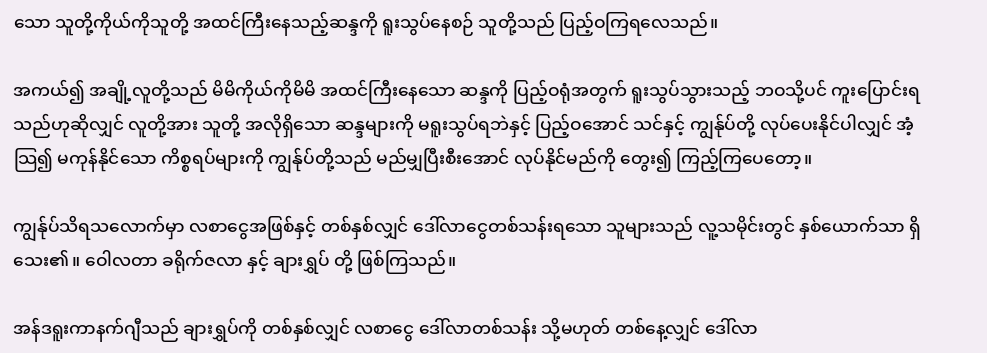သော သူတို့ကိုယ်ကိုသူတို့ အထင်ကြီးနေသည့်ဆန္ဒကို ရူးသွပ်နေစဉ် သူတို့သည် ပြည့်ဝကြရလေသည်။

အကယ်၍ အချို့လူတို့သည် မိမိကိုယ်ကိုမိမိ အထင်ကြီးနေသော ဆန္ဒကို ပြည့်ဝရုံအတွက် ရူးသွပ်သွားသည့် ဘဝသို့ပင် ကူးပြောင်းရသည်ဟုဆိုလျှင် လူတို့အား သူတို့ အလိုရှိသော ဆန္ဒများကို မရူးသွပ်ရဘဲနှင့် ပြည့်ဝအောင် သင်နှင့် ကျွန်ုပ်တို့ လုပ်ပေးနိုင်ပါလျှင် အံ့သြ၍ မကုန်နိုင်သော ကိစ္စရပ်များကို ကျွန်ုပ်တို့သည် မည်မျှပြီးစီးအောင် လုပ်နိုင်မည်ကို တွေး၍ ကြည့်ကြပေတော့။

ကျွန်ုပ်သိရသလောက်မှာ လစာငွေအဖြစ်နှင့် တစ်နှစ်လျှင် ဒေါ်လာငွေတစ်သန်းရသော သူများသည် လူ့သမိုင်းတွင် နှစ်ယောက်သာ ရှိသေး၏။ ဝေါလတာ ခရိုက်ဇလာ နှင့် ချားရွှပ် တို့ ဖြစ်ကြသည်။

အန်ဒရူးကာနက်ဂျီသည် ချားရွှပ်ကို တစ်နှစ်လျှင် လစာငွေ ဒေါ်လာတစ်သန်း သို့မဟုတ် တစ်နေ့လျှင် ဒေါ်လာ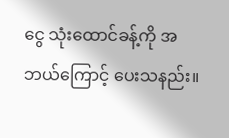ငွေ သုံးထောင်ခန့်ကို အဘယ်ကြောင့် ပေးသနည်း။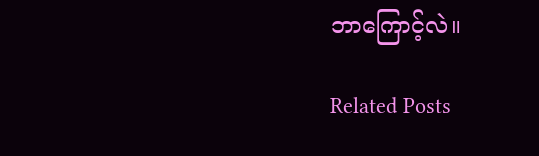ဘာကြောင့်လဲ။

Related Posts